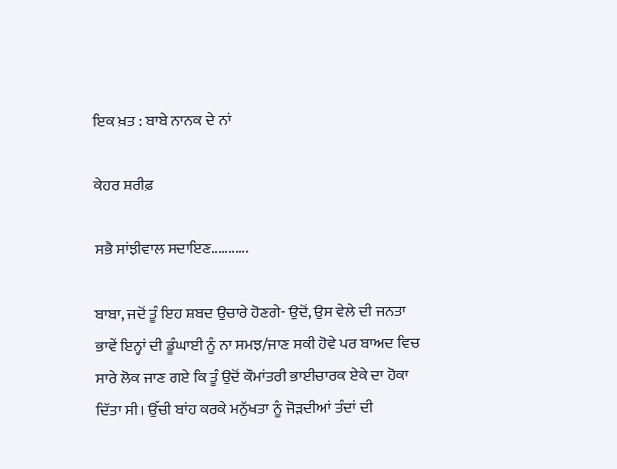ਇਕ ਖ਼ਤ : ਬਾਬੇ ਨਾਨਕ ਦੇ ਨਾਂ

ਕੇਹਰ ਸ਼ਰੀਫ਼

ਸਭੈ ਸਾਂਝੀਵਾਲ ਸਦਾਇਣ...........

ਬਾਬਾ, ਜਦੋਂ ਤੂੰ ਇਹ ਸ਼ਬਦ ਉਚਾਰੇ ਹੋਣਗੇ- ਉਦੋਂ, ਉਸ ਵੇਲੇ ਦੀ ਜਨਤਾ ਭਾਵੇਂ ਇਨ੍ਹਾਂ ਦੀ ਡੂੰਘਾਈ ਨੂੰ ਨਾ ਸਮਝ/ਜਾਣ ਸਕੀ ਹੋਵੇ ਪਰ ਬਾਅਦ ਵਿਚ ਸਾਰੇ ਲੋਕ ਜਾਣ ਗਏ ਕਿ ਤੂੰ ਉਦੋਂ ਕੌਮਾਂਤਰੀ ਭਾਈਚਾਰਕ ਏਕੇ ਦਾ ਹੋਕਾ ਦਿੱਤਾ ਸੀ। ਉੱਚੀ ਬਾਂਹ ਕਰਕੇ ਮਨੁੱਖਤਾ ਨੂੰ ਜੋੜਦੀਆਂ ਤੰਦਾਂ ਦੀ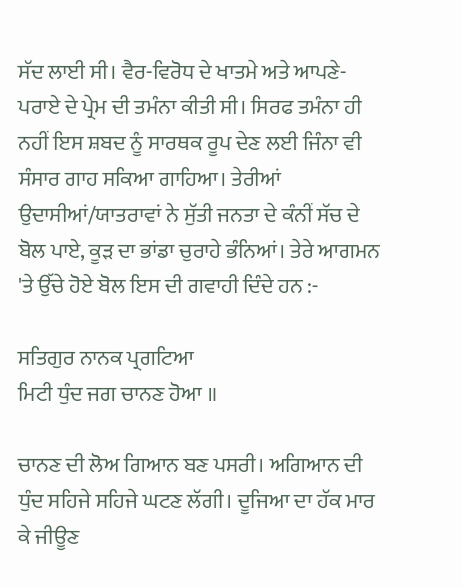ਸੱਦ ਲਾਈ ਸੀ। ਵੈਰ-ਵਿਰੋਧ ਦੇ ਖਾਤਮੇ ਅਤੇ ਆਪਣੇ-ਪਰਾਏ ਦੇ ਪ੍ਰੇਮ ਦੀ ਤਮੰਨਾ ਕੀਤੀ ਸੀ। ਸਿਰਫ ਤਮੰਨਾ ਹੀ ਨਹੀਂ ਇਸ ਸ਼ਬਦ ਨੂੰ ਸਾਰਥਕ ਰੂਪ ਦੇਣ ਲਈ ਜਿੰਨਾ ਵੀ ਸੰਸਾਰ ਗਾਹ ਸਕਿਆ ਗਾਹਿਆ। ਤੇਰੀਆਂ ਉਦਾਸੀਆਂ/ਯਾਤਰਾਵਾਂ ਨੇ ਸੁੱਤੀ ਜਨਤਾ ਦੇ ਕੰਨੀਂ ਸੱਚ ਦੇ ਬੋਲ ਪਾਏ, ਕੂੜ ਦਾ ਭਾਂਡਾ ਚੁਰਾਹੇ ਭੰਨਿਆਂ। ਤੇਰੇ ਆਗਮਨ 'ਤੇ ਉੱਚੇ ਹੋਏ ਬੋਲ ਇਸ ਦੀ ਗਵਾਹੀ ਦਿੰਦੇ ਹਨ :-

ਸਤਿਗੁਰ ਨਾਨਕ ਪ੍ਰਗਟਿਆ
ਮਿਟੀ ਧੁੰਦ ਜਗ ਚਾਨਣ ਹੋਆ ॥

ਚਾਨਣ ਦੀ ਲੋਅ ਗਿਆਨ ਬਣ ਪਸਰੀ। ਅਗਿਆਨ ਦੀ ਧੁੰਦ ਸਹਿਜੇ ਸਹਿਜੇ ਘਟਣ ਲੱਗੀ। ਦੂਜਿਆ ਦਾ ਹੱਕ ਮਾਰ ਕੇ ਜੀਊਣ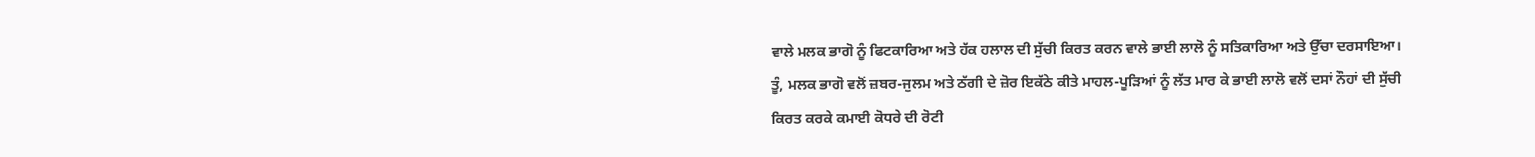ਵਾਲੇ ਮਲਕ ਭਾਗੋ ਨੂੰ ਫਿਟਕਾਰਿਆ ਅਤੇ ਹੱਕ ਹਲਾਲ ਦੀ ਸੁੱਚੀ ਕਿਰਤ ਕਰਨ ਵਾਲੇ ਭਾਈ ਲਾਲੋ ਨੂੰ ਸਤਿਕਾਰਿਆ ਅਤੇ ਉੱਚਾ ਦਰਸਾਇਆ। ਤੂੰ, ਮਲਕ ਭਾਗੋ ਵਲੋਂ ਜ਼ਬਰ-ਜੁਲਮ ਅਤੇ ਠੱਗੀ ਦੇ ਜ਼ੋਰ ਇਕੱਠੇ ਕੀਤੇ ਮਾਹਲ-ਪੂੜਿਆਂ ਨੂੰ ਲੱਤ ਮਾਰ ਕੇ ਭਾਈ ਲਾਲੋ ਵਲੋਂ ਦਸਾਂ ਨੌਹਾਂ ਦੀ ਸੁੱਚੀ ਕਿਰਤ ਕਰਕੇ ਕਮਾਈ ਕੋਧਰੇ ਦੀ ਰੋਟੀ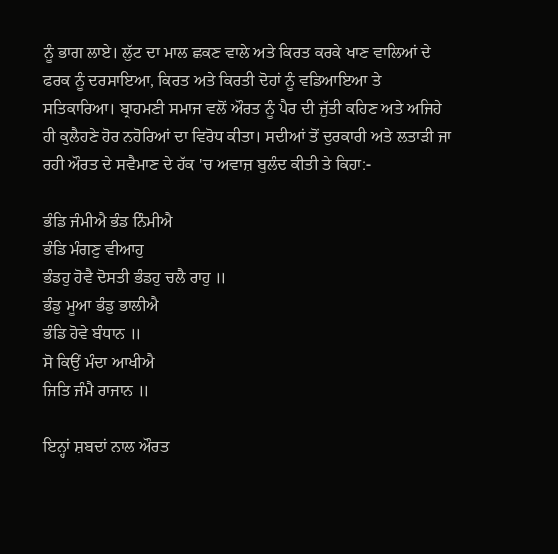ਨੂੰ ਭਾਗ ਲਾਏ। ਲੁੱਟ ਦਾ ਮਾਲ ਛਕਣ ਵਾਲੇ ਅਤੇ ਕਿਰਤ ਕਰਕੇ ਖਾਣ ਵਾਲਿਆਂ ਦੇ ਫਰਕ ਨੂੰ ਦਰਸਾਇਆ, ਕਿਰਤ ਅਤੇ ਕਿਰਤੀ ਦੋਹਾਂ ਨੂੰ ਵਡਿਆਇਆ ਤੇ ਸਤਿਕਾਰਿਆ। ਬ੍ਰਾਹਮਣੀ ਸਮਾਜ ਵਲੋਂ ਔਰਤ ਨੂੰ ਪੈਰ ਦੀ ਜੁੱਤੀ ਕਹਿਣ ਅਤੇ ਅਜਿਹੇ ਹੀ ਕੁਲੈਹਣੇ ਹੋਰ ਨਹੋਰਿਆਂ ਦਾ ਵਿਰੋਧ ਕੀਤਾ। ਸਦੀਆਂ ਤੋਂ ਦੁਰਕਾਰੀ ਅਤੇ ਲਤਾੜੀ ਜਾ ਰਹੀ ਔਰਤ ਦੇ ਸਵੈਮਾਣ ਦੇ ਹੱਕ 'ਚ ਅਵਾਜ਼ ਬੁਲੰਦ ਕੀਤੀ ਤੇ ਕਿਹਾ:-

ਭੰਡਿ ਜੰਮੀਐ ਭੰਡ ਨਿੰਮੀਐ
ਭੰਡਿ ਮੰਗਣੁ ਵੀਆਹੁ
ਭੰਡਹੁ ਹੋਵੈ ਦੋਸਤੀ ਭੰਡਹੁ ਚਲੈ ਰਾਹੁ ॥
ਭੰਡੁ ਮੂਆ ਭੰਡੁ ਭਾਲੀਐ
ਭੰਡਿ ਹੋਵੇ ਬੰਧਾਨ ॥
ਸੋ ਕਿਉਂ ਮੰਦਾ ਆਖੀਐ
ਜਿਤਿ ਜੰਮੈ ਰਾਜਾਨ ॥

ਇਨ੍ਹਾਂ ਸ਼ਬਦਾਂ ਨਾਲ ਔਰਤ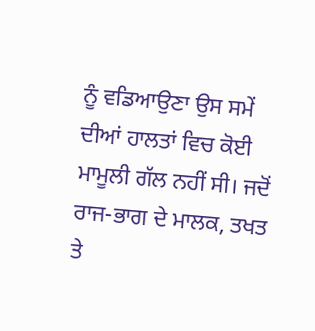ਨੂੰ ਵਡਿਆਉਣਾ ਉਸ ਸਮੇਂ ਦੀਆਂ ਹਾਲਤਾਂ ਵਿਚ ਕੋਈ ਮਾਮੂਲੀ ਗੱਲ ਨਹੀਂ ਸੀ। ਜਦੋਂ ਰਾਜ-ਭਾਗ ਦੇ ਮਾਲਕ, ਤਖਤ ਤੇ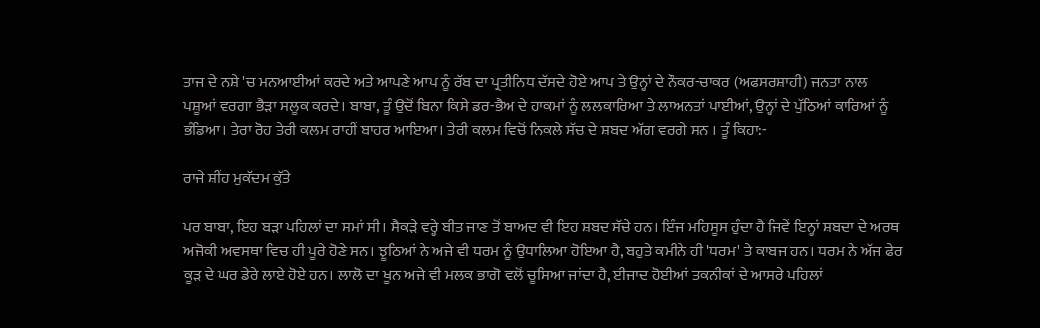ਤਾਜ ਦੇ ਨਸ਼ੇ 'ਚ ਮਨਆਈਆਂ ਕਰਦੇ ਅਤੇ ਆਪਣੇ ਆਪ ਨੂੰ ਰੱਬ ਦਾ ਪ੍ਰਤੀਨਿਧ ਦੱਸਦੇ ਹੋਏ ਆਪ ਤੇ ਉਨ੍ਹਾਂ ਦੇ ਨੌਕਰ-ਚਾਕਰ (ਅਫਸਰਸ਼ਾਹੀ) ਜਨਤਾ ਨਾਲ ਪਸ਼ੂਆਂ ਵਰਗਾ ਭੈੜਾ ਸਲੂਕ ਕਰਦੇ। ਬਾਬਾ, ਤੂੰ ਉਦੋਂ ਬਿਨਾ ਕਿਸੇ ਡਰ-ਭੈਅ ਦੇ ਹਾਕਮਾਂ ਨੂੰ ਲਲਕਾਰਿਆ ਤੇ ਲਾਅਨਤਾਂ ਪਾਈਆਂ, ਉਨ੍ਹਾਂ ਦੇ ਪੁੱਠਿਆਂ ਕਾਰਿਆਂ ਨੂੰ ਭੰਡਿਆ। ਤੇਰਾ ਰੋਹ ਤੇਰੀ ਕਲਮ ਰਾਹੀਂ ਬਾਹਰ ਆਇਆ। ਤੇਰੀ ਕਲਮ ਵਿਚੋਂ ਨਿਕਲੇ ਸੱਚ ਦੇ ਸ਼ਬਦ ਅੱਗ ਵਰਗੇ ਸਨ । ਤੂੰ ਕਿਹਾ:-

ਰਾਜੇ ਸ਼ੀਂਹ ਮੁਕੱਦਮ ਕੁੱਤੇ

ਪਰ ਬਾਬਾ, ਇਹ ਬੜਾ ਪਹਿਲਾਂ ਦਾ ਸਮਾਂ ਸੀ। ਸੈਕੜੇ ਵਰ੍ਹੇ ਬੀਤ ਜਾਣ ਤੋਂ ਬਾਅਦ ਵੀ ਇਹ ਸ਼ਬਦ ਸੱਚੇ ਹਨ। ਇੰਜ ਮਹਿਸੂਸ ਹੁੰਦਾ ਹੈ ਜਿਵੇਂ ਇਨ੍ਹਾਂ ਸ਼ਬਦਾ ਦੇ ਅਰਥ ਅਜੋਕੀ ਅਵਸਥਾ ਵਿਚ ਹੀ ਪੂਰੇ ਹੋਣੇ ਸਨ। ਝੂਠਿਆਂ ਨੇ ਅਜੇ ਵੀ ਧਰਮ ਨੂੰ ਉਧਾਲਿਆ ਹੋਇਆ ਹੈ, ਬਹੁਤੇ ਕਮੀਨੇ ਹੀ 'ਧਰਮ' ਤੇ ਕਾਬਜ ਹਨ। ਧਰਮ ਨੇ ਅੱਜ ਫੇਰ ਕੂੜ ਦੇ ਘਰ ਡੇਰੇ ਲਾਏ ਹੋਏ ਹਨ। ਲਾਲੋ ਦਾ ਖੂਨ ਅਜੇ ਵੀ ਮਲਕ ਭਾਗੋ ਵਲੋਂ ਚੂਸਿਆ ਜਾਂਦਾ ਹੈ, ਈਜਾਦ ਹੋਈਆਂ ਤਕਨੀਕਾਂ ਦੇ ਆਸਰੇ ਪਹਿਲਾਂ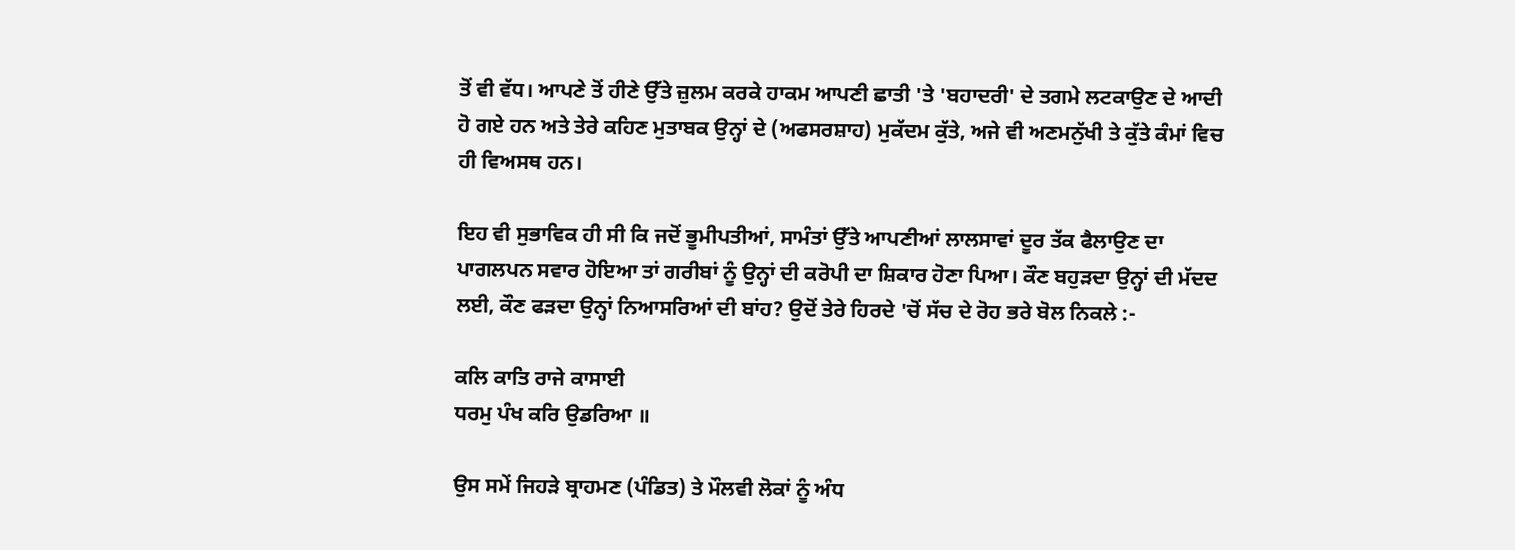ਤੋਂ ਵੀ ਵੱਧ। ਆਪਣੇ ਤੋਂ ਹੀਣੇ ਉੱਤੇ ਜ਼ੁਲਮ ਕਰਕੇ ਹਾਕਮ ਆਪਣੀ ਛਾਤੀ 'ਤੇ 'ਬਹਾਦਰੀ' ਦੇ ਤਗਮੇ ਲਟਕਾਉਣ ਦੇ ਆਦੀ ਹੋ ਗਏ ਹਨ ਅਤੇ ਤੇਰੇ ਕਹਿਣ ਮੁਤਾਬਕ ਉਨ੍ਹਾਂ ਦੇ (ਅਫਸਰਸ਼ਾਹ) ਮੁਕੱਦਮ ਕੁੱਤੇ, ਅਜੇ ਵੀ ਅਣਮਨੁੱਖੀ ਤੇ ਕੁੱਤੇ ਕੰਮਾਂ ਵਿਚ ਹੀ ਵਿਅਸਥ ਹਨ।

ਇਹ ਵੀ ਸੁਭਾਵਿਕ ਹੀ ਸੀ ਕਿ ਜਦੋਂ ਭੂਮੀਪਤੀਆਂ, ਸਾਮੰਤਾਂ ਉੱਤੇ ਆਪਣੀਆਂ ਲਾਲਸਾਵਾਂ ਦੂਰ ਤੱਕ ਫੈਲਾਉਣ ਦਾ ਪਾਗਲਪਨ ਸਵਾਰ ਹੋਇਆ ਤਾਂ ਗਰੀਬਾਂ ਨੂੰ ਉਨ੍ਹਾਂ ਦੀ ਕਰੋਪੀ ਦਾ ਸ਼ਿਕਾਰ ਹੋਣਾ ਪਿਆ। ਕੌਣ ਬਹੁੜਦਾ ਉਨ੍ਹਾਂ ਦੀ ਮੱਦਦ ਲਈ, ਕੌਣ ਫੜਦਾ ਉਨ੍ਹਾਂ ਨਿਆਸਰਿਆਂ ਦੀ ਬਾਂਹ? ਉਦੋਂ ਤੇਰੇ ਹਿਰਦੇ 'ਚੋਂ ਸੱਚ ਦੇ ਰੋਹ ਭਰੇ ਬੋਲ ਨਿਕਲੇ :-

ਕਲਿ ਕਾਤਿ ਰਾਜੇ ਕਾਸਾਈ
ਧਰਮੁ ਪੰਖ ਕਰਿ ਉਡਰਿਆ ॥

ਉਸ ਸਮੇਂ ਜਿਹੜੇ ਬ੍ਰਾਹਮਣ (ਪੰਡਿਤ) ਤੇ ਮੌਲਵੀ ਲੋਕਾਂ ਨੂੰ ਅੰਧ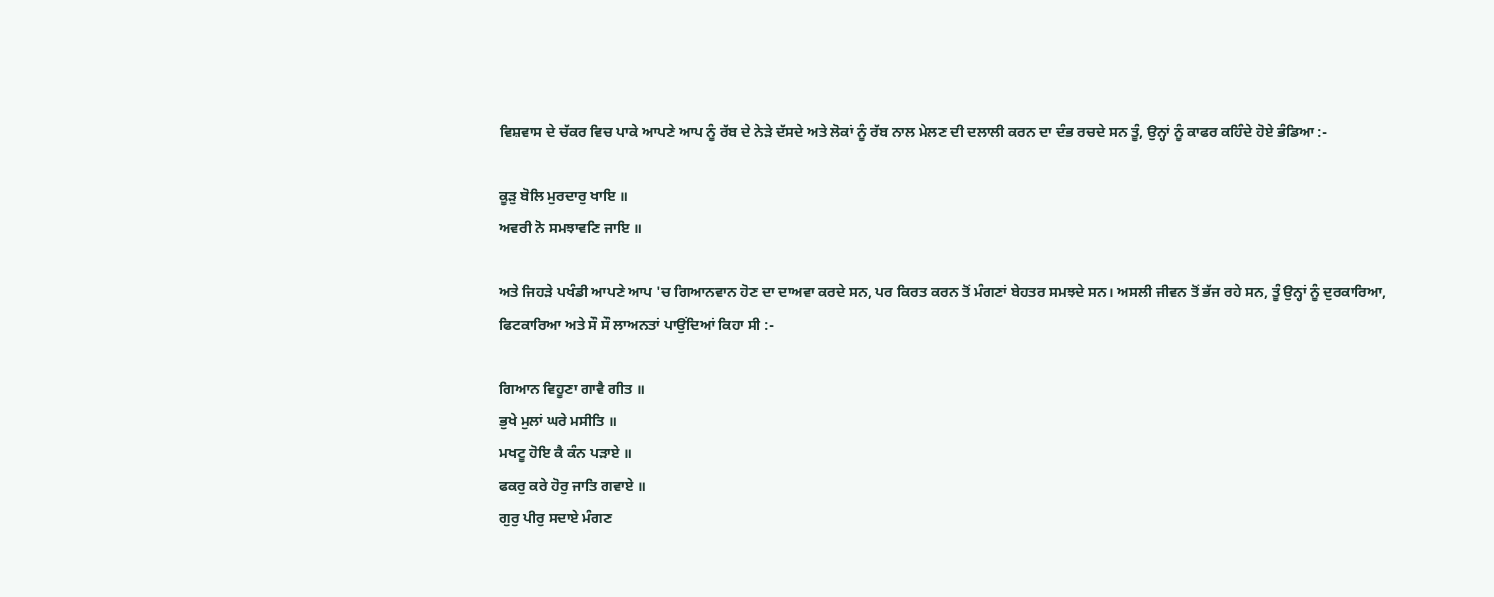ਵਿਸ਼ਵਾਸ ਦੇ ਚੱਕਰ ਵਿਚ ਪਾਕੇ ਆਪਣੇ ਆਪ ਨੂੰ ਰੱਬ ਦੇ ਨੇੜੇ ਦੱਸਦੇ ਅਤੇ ਲੋਕਾਂ ਨੂੰ ਰੱਬ ਨਾਲ ਮੇਲਣ ਦੀ ਦਲਾਲੀ ਕਰਨ ਦਾ ਦੰਭ ਰਚਦੇ ਸਨ ਤੂੰ, ਉਨ੍ਹਾਂ ਨੂੰ ਕਾਫਰ ਕਹਿੰਦੇ ਹੋਏ ਭੰਡਿਆ :-

ਕੂੜੁ ਬੋਲਿ ਮੁਰਦਾਰੁ ਖਾਇ ॥
ਅਵਰੀ ਨੋ ਸਮਝਾਵਣਿ ਜਾਇ ॥

ਅਤੇ ਜਿਹੜੇ ਪਖੰਡੀ ਆਪਣੇ ਆਪ 'ਚ ਗਿਆਨਵਾਨ ਹੋਣ ਦਾ ਦਾਅਵਾ ਕਰਦੇ ਸਨ, ਪਰ ਕਿਰਤ ਕਰਨ ਤੋਂ ਮੰਗਣਾਂ ਬੇਹਤਰ ਸਮਝਦੇ ਸਨ। ਅਸਲੀ ਜੀਵਨ ਤੋਂ ਭੱਜ ਰਹੇ ਸਨ, ਤੂੰ ਉਨ੍ਹਾਂ ਨੂੰ ਦੁਰਕਾਰਿਆ, ਫਿਟਕਾਰਿਆ ਅਤੇ ਸੌ ਸੌ ਲਾਅਨਤਾਂ ਪਾਉਂਦਿਆਂ ਕਿਹਾ ਸੀ :-

ਗਿਆਨ ਵਿਹੂਣਾ ਗਾਵੈ ਗੀਤ ॥
ਭੁਖੇ ਮੁਲਾਂ ਘਰੇ ਮਸੀਤਿ ॥
ਮਖਟੂ ਹੋਇ ਕੈ ਕੰਨ ਪੜਾਏ ॥
ਫਕਰੁ ਕਰੇ ਹੋਰੁ ਜਾਤਿ ਗਵਾਏ ॥
ਗੁਰੁ ਪੀਰੁ ਸਦਾਏ ਮੰਗਣ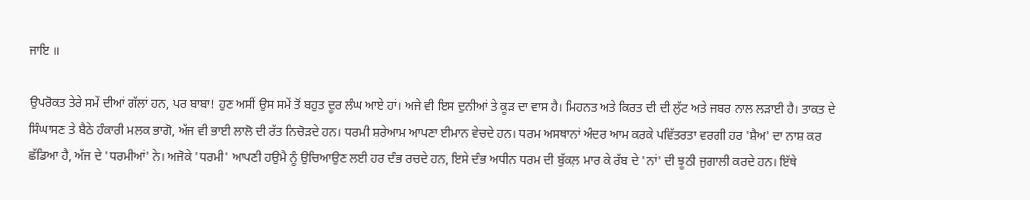ਜਾਇ ॥

ਉਪਰੋਕਤ ਤੇਰੇ ਸਮੇਂ ਦੀਆਂ ਗੱਲਾਂ ਹਨ, ਪਰ ਬਾਬਾ! ਹੁਣ ਅਸੀਂ ਉਸ ਸਮੇਂ ਤੋਂ ਬਹੁਤ ਦੂਰ ਲੰਘ ਆਏ ਹਾਂ। ਅਜੇ ਵੀ ਇਸ ਦੁਨੀਆਂ ਤੇ ਕੂੜ ਦਾ ਵਾਸ ਹੈ। ਮਿਹਨਤ ਅਤੇ ਕਿਰਤ ਦੀ ਦੀ ਲੁੱਟ ਅਤੇ ਜਬਰ ਨਾਲ ਲੜਾਈ ਹੈ। ਤਾਕਤ ਦੇ ਸਿੰਘਾਸਣ ਤੇ ਬੈਠੇ ਹੰਕਾਰੀ ਮਲਕ ਭਾਗੋ, ਅੱਜ ਵੀ ਭਾਈ ਲਾਲੋ ਦੀ ਰੱਤ ਨਿਚੋੜਦੇ ਹਨ। ਧਰਮੀ ਸ਼ਰੇਆਮ ਆਪਣਾ ਈਮਾਨ ਵੇਚਦੇ ਹਨ। ਧਰਮ ਅਸਥਾਨਾਂ ਅੰਦਰ ਆਮ ਕਰਕੇ ਪਵਿੱਤਰਤਾ ਵਰਗੀ ਹਰ 'ਸ਼ੈਅ' ਦਾ ਨਾਸ਼ ਕਰ ਛੱਡਿਆ ਹੈ, ਅੱਜ ਦੇ 'ਧਰਮੀਆਂ' ਨੇ। ਅਜੋਕੇ 'ਧਰਮੀ' ਆਪਣੀ ਹਉਮੈ ਨੂੰ ਉਚਿਆਉਣ ਲਈ ਹਰ ਦੰਭ ਰਚਦੇ ਹਨ, ਇਸੇ ਦੰਭ ਅਧੀਨ ਧਰਮ ਦੀ ਬੁੱਕਲ਼ ਮਾਰ ਕੇ ਰੱਬ ਦੇ 'ਨਾਂ' ਦੀ ਝੂਠੀ ਜੁਗਾਲੀ ਕਰਦੇ ਹਨ। ਇੱਥੇ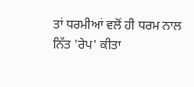ਤਾਂ ਧਰਮੀਆਂ ਵਲੋਂ ਹੀ ਧਰਮ ਨਾਲ ਨਿੱਤ 'ਰੇਪ' ਕੀਤਾ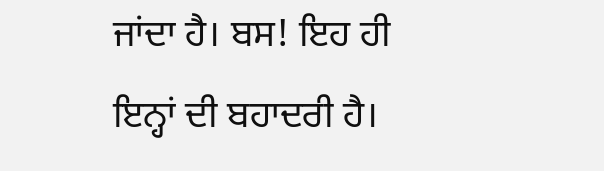ਜਾਂਦਾ ਹੈ। ਬਸ! ਇਹ ਹੀ ਇਨ੍ਹਾਂ ਦੀ ਬਹਾਦਰੀ ਹੈ।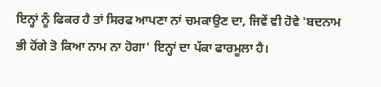ਇਨ੍ਹਾਂ ਨੂੰ ਫਿਕਰ ਹੈ ਤਾਂ ਸਿਰਫ ਆਪਣਾ ਨਾਂ ਚਮਕਾਉਣ ਦਾ, ਜਿਵੇਂ ਵੀ ਹੋਵੇ 'ਬਦਨਾਮ ਭੀ ਹੋਂਗੇ ਤੋ ਕਿਆ ਨਾਮ ਨਾ ਹੋਗਾ' ਇਨ੍ਹਾਂ ਦਾ ਪੱਕਾ ਫਾਰਮੂਲਾ ਹੈ।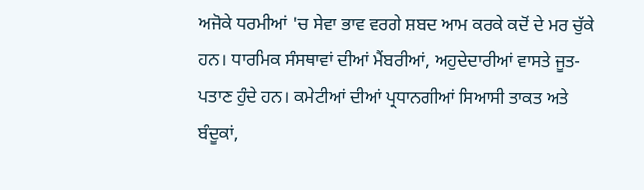ਅਜੋਕੇ ਧਰਮੀਆਂ 'ਚ ਸੇਵਾ ਭਾਵ ਵਰਗੇ ਸ਼ਬਦ ਆਮ ਕਰਕੇ ਕਦੋਂ ਦੇ ਮਰ ਚੁੱਕੇ ਹਨ। ਧਾਰਮਿਕ ਸੰਸਥਾਵਾਂ ਦੀਆਂ ਮੈਂਬਰੀਆਂ, ਅਹੁਦੇਦਾਰੀਆਂ ਵਾਸਤੇ ਜੂਤ-ਪਤਾਣ ਹੁੰਦੇ ਹਨ। ਕਮੇਟੀਆਂ ਦੀਆਂ ਪ੍ਰਧਾਨਗੀਆਂ ਸਿਆਸੀ ਤਾਕਤ ਅਤੇ ਬੰਦੂਕਾਂ,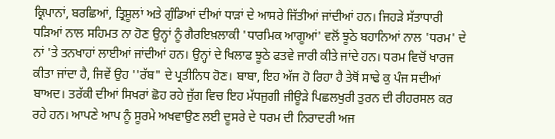ਕ੍ਰਿਪਾਨਾਂ, ਬਰਛਿਆਂ, ਤ੍ਰਿਸ਼ੂਲਾਂ ਅਤੇ ਗੁੰਡਿਆਂ ਦੀਆਂ ਧਾੜਾਂ ਦੇ ਆਸਰੇ ਜਿੱਤੀਆਂ ਜਾਂਦੀਆਂ ਹਨ। ਜਿਹੜੇ ਸੱਤਾਧਾਰੀ ਧੜਿਆਂ ਨਾਲ ਸਹਿਮਤ ਨਾ ਹੋਣ ਉਨ੍ਹਾਂ ਨੂੰ ਗੈਰਇਖ਼ਲਾਕੀ 'ਧਾਰਮਿਕ ਆਗੂਆਂ' ਵਲੋਂ ਝੂਠੇ ਬਹਾਨਿਆਂ ਨਾਲ 'ਧਰਮ' ਦੇ ਨਾਂ 'ਤੇ ਤਨਖਾਹਾਂ ਲਾਈਆਂ ਜਾਂਦੀਆਂ ਹਨ। ਉਨ੍ਹਾਂ ਦੇ ਖਿਲਾਫ ਝੂਠੇ ਫਤਵੇ ਜਾਰੀ ਕੀਤੇ ਜਾਂਦੇ ਹਨ। ਧਰਮ ਵਿਚੋਂ ਖਾਰਜ ਕੀਤਾ ਜਾਂਦਾ ਹੈ, ਜਿਵੇਂ ਉਹ ''ਰੱਬ" ਦੇ ਪ੍ਰਤੀਨਿਧ ਹੋਣ। ਬਾਬਾ, ਇਹ ਅੱਜ ਹੋ ਰਿਹਾ ਹੈ ਤੇਥੋਂ ਸਾਢੇ ਕੁ ਪੰਜ ਸਦੀਆਂ ਬਾਅਦ। ਤਰੱਕੀ ਦੀਆਂ ਸਿਖਰਾਂ ਛੋਹ ਰਹੇ ਜੁੱਗ ਵਿਚ ਇਹ ਮੱਧਜੁਗੀ ਜੀਊੜੇ ਪਿਛਲਖੁਰੀ ਤੁਰਨ ਦੀ ਰੀਹਰਸਲ ਕਰ ਰਹੇ ਹਨ। ਆਪਣੇ ਆਪ ਨੂੰ ਸੂਰਮੇ ਅਖਵਾਉਣ ਲਈ ਦੂਸਰੇ ਦੇ ਧਰਮ ਦੀ ਨਿਰਾਦਰੀ ਅਜ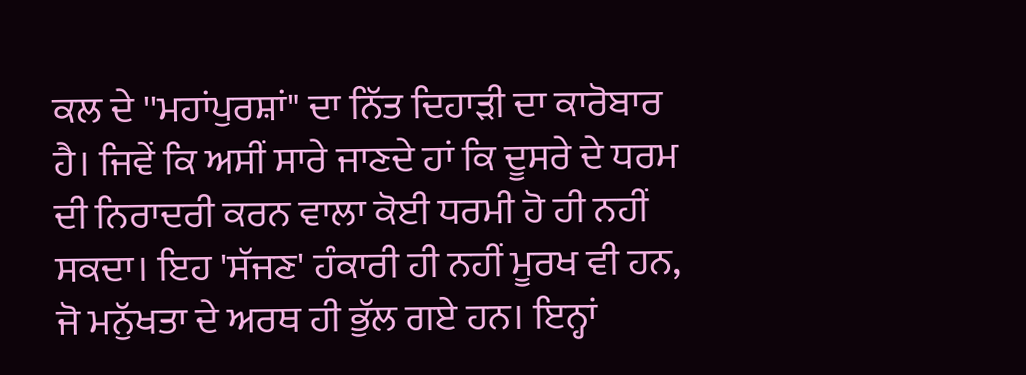ਕਲ ਦੇ ''ਮਹਾਂਪੁਰਸ਼ਾਂ" ਦਾ ਨਿੱਤ ਦਿਹਾੜੀ ਦਾ ਕਾਰੋਬਾਰ ਹੈ। ਜਿਵੇਂ ਕਿ ਅਸੀਂ ਸਾਰੇ ਜਾਣਦੇ ਹਾਂ ਕਿ ਦੂਸਰੇ ਦੇ ਧਰਮ ਦੀ ਨਿਰਾਦਰੀ ਕਰਨ ਵਾਲਾ ਕੋਈ ਧਰਮੀ ਹੋ ਹੀ ਨਹੀਂ ਸਕਦਾ। ਇਹ 'ਸੱਜਣ' ਹੰਕਾਰੀ ਹੀ ਨਹੀਂ ਮੂਰਖ ਵੀ ਹਨ, ਜੋ ਮਨੁੱਖਤਾ ਦੇ ਅਰਥ ਹੀ ਭੁੱਲ ਗਏ ਹਨ। ਇਨ੍ਹਾਂ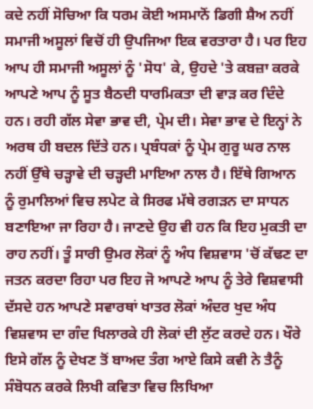ਕਦੇ ਨਹੀਂ ਸੋਚਿਆ ਕਿ ਧਰਮ ਕੋਈ ਅਸਮਾਨੋਂ ਡਿਗੀ ਸ਼ੈਅ ਨਹੀਂ ਸਮਾਜੀ ਅਸੂਲਾਂ ਵਿਚੋਂ ਹੀ ਉਪਜਿਆ ਇਕ ਵਰਤਾਰਾ ਹੈ। ਪਰ ਇਹ ਆਪ ਹੀ ਸਮਾਜੀ ਅਸੂਲਾਂ ਨੂੰ 'ਸੋਧ' ਕੇ, ਉਹਦੇ 'ਤੇ ਕਬਜ਼ਾ ਕਰਕੇ ਆਪਣੇ ਆਪ ਨੂੰ ਸੂਤ ਬੈਠਦੀ ਧਾਰਮਿਕਤਾ ਦੀ ਵਾੜ ਕਰ ਦਿੰਦੇ ਹਨ। ਰਹੀ ਗੱਲ ਸੇਵਾ ਭਾਵ ਦੀ, ਪ੍ਰੇਮ ਦੀ। ਸੇਵਾ ਭਾਵ ਦੇ ਇਨ੍ਹਾਂ ਨੇ ਅਰਥ ਹੀ ਬਦਲ ਦਿੱਤੇ ਹਨ। ਪ੍ਰਬੰਧਕਾਂ ਨੂੰ ਪ੍ਰੇਮ ਗੁਰੂ ਘਰ ਨਾਲ ਨਹੀਂ ਉੱਥੇ ਚੜ੍ਹਾਵੇ ਦੀ ਚੜ੍ਹਦੀ ਮਾਇਆ ਨਾਲ ਹੈ। ਇੱਥੇ ਗਿਆਨ ਨੂੰ ਰੁਮਾਲਿਆਂ ਵਿਚ ਲਪੇਟ ਕੇ ਸਿਰਫ ਮੱਥੇ ਰਗੜਨ ਦਾ ਸਾਧਨ ਬਣਾਇਆ ਜਾ ਰਿਹਾ ਹੈ। ਜਾਣਦੇ ਉਹ ਵੀ ਹਨ ਕਿ ਇਹ ਮੁਕਤੀ ਦਾ ਰਾਹ ਨਹੀਂ। ਤੂੰ ਸਾਰੀ ਉਮਰ ਲੋਕਾਂ ਨੂੰ ਅੰਧ ਵਿਸ਼ਵਾਸ 'ਚੋਂ ਕੱਢਣ ਦਾ ਜਤਨ ਕਰਦਾ ਰਿਹਾ ਪਰ ਇਹ ਜੋ ਆਪਣੇ ਆਪ ਨੂੰ ਤੇਰੇ ਵਿਸ਼ਵਾਸੀ ਦੱਸਦੇ ਹਨ ਆਪਣੇ ਸਵਾਰਥਾਂ ਖਾਤਰ ਲੋਕਾਂ ਅੰਦਰ ਖੁਦ ਅੰਧ ਵਿਸ਼ਵਾਸ ਦਾ ਗੰਦ ਖਿਲਾਰਕੇ ਹੀ ਲੋਕਾਂ ਦੀ ਲੁੱਟ ਕਰਦੇ ਹਨ। ਖੌਰੇ ਇਸੇ ਗੱਲ ਨੂੰ ਦੇਖਣ ਤੋਂ ਬਾਅਦ ਤੰਗ ਆਏ ਕਿਸੇ ਕਵੀ ਨੇ ਤੈਨੂੰ ਸੰਬੋਧਨ ਕਰਕੇ ਲਿਖੀ ਕਵਿਤਾ ਵਿਚ ਲਿਖਿਆ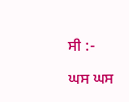ਸੀ :-

ਘਸ ਘਸ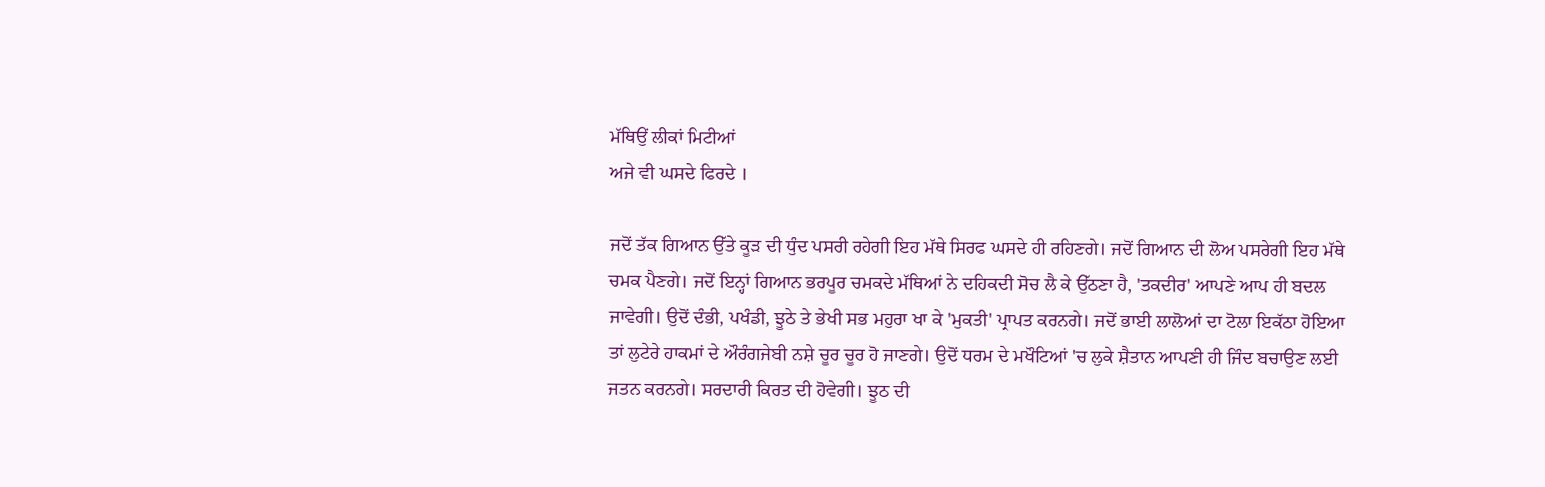ਮੱਥਿਉਂ ਲੀਕਾਂ ਮਿਟੀਆਂ
ਅਜੇ ਵੀ ਘਸਦੇ ਫਿਰਦੇ ।

ਜਦੋਂ ਤੱਕ ਗਿਆਨ ਉੱਤੇ ਕੂੜ ਦੀ ਧੁੰਦ ਪਸਰੀ ਰਹੇਗੀ ਇਹ ਮੱਥੇ ਸਿਰਫ ਘਸਦੇ ਹੀ ਰਹਿਣਗੇ। ਜਦੋਂ ਗਿਆਨ ਦੀ ਲੋਅ ਪਸਰੇਗੀ ਇਹ ਮੱਥੇ ਚਮਕ ਪੈਣਗੇ। ਜਦੋਂ ਇਨ੍ਹਾਂ ਗਿਆਨ ਭਰਪੂਰ ਚਮਕਦੇ ਮੱਥਿਆਂ ਨੇ ਦਹਿਕਦੀ ਸੋਚ ਲੈ ਕੇ ਉੱਠਣਾ ਹੈ, 'ਤਕਦੀਰ' ਆਪਣੇ ਆਪ ਹੀ ਬਦਲ ਜਾਵੇਗੀ। ਉਦੋਂ ਦੰਭੀ, ਪਖੰਡੀ, ਝੂਠੇ ਤੇ ਭੇਖੀ ਸਭ ਮਹੁਰਾ ਖਾ ਕੇ 'ਮੁਕਤੀ' ਪ੍ਰਾਪਤ ਕਰਨਗੇ। ਜਦੋਂ ਭਾਈ ਲਾਲੋਆਂ ਦਾ ਟੋਲਾ ਇਕੱਠਾ ਹੋਇਆ ਤਾਂ ਲੁਟੇਰੇ ਹਾਕਮਾਂ ਦੇ ਔਰੰਗਜੇਬੀ ਨਸ਼ੇ ਚੂਰ ਚੂਰ ਹੋ ਜਾਣਗੇ। ਉਦੋਂ ਧਰਮ ਦੇ ਮਖੌਟਿਆਂ 'ਚ ਲੁਕੇ ਸ਼ੈਤਾਨ ਆਪਣੀ ਹੀ ਜਿੰਦ ਬਚਾਉਣ ਲਈ ਜਤਨ ਕਰਨਗੇ। ਸਰਦਾਰੀ ਕਿਰਤ ਦੀ ਹੋਵੇਗੀ। ਝੂਠ ਦੀ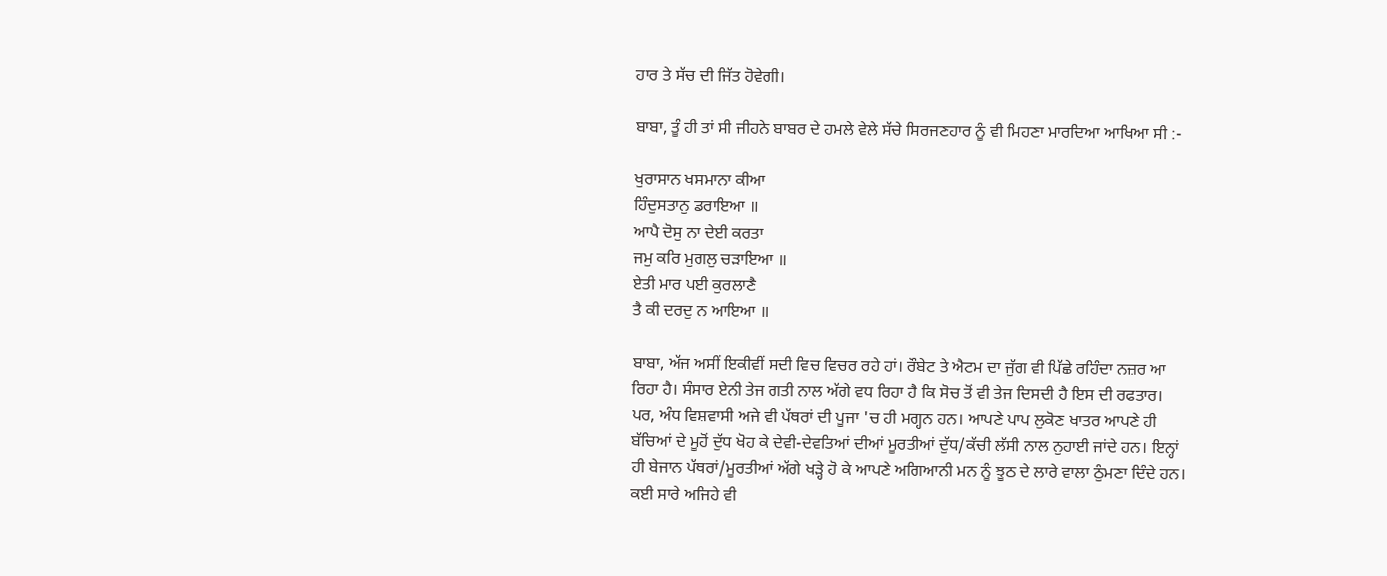ਹਾਰ ਤੇ ਸੱਚ ਦੀ ਜਿੱਤ ਹੋਵੇਗੀ।

ਬਾਬਾ, ਤੂੰ ਹੀ ਤਾਂ ਸੀ ਜੀਹਨੇ ਬਾਬਰ ਦੇ ਹਮਲੇ ਵੇਲੇ ਸੱਚੇ ਸਿਰਜਣਹਾਰ ਨੂੰ ਵੀ ਮਿਹਣਾ ਮਾਰਦਿਆ ਆਖਿਆ ਸੀ :-

ਖੁਰਾਸਾਨ ਖਸਮਾਨਾ ਕੀਆ
ਹਿੰਦੁਸਤਾਨੁ ਡਰਾਇਆ ॥
ਆਪੈ ਦੋਸੁ ਨਾ ਦੇਈ ਕਰਤਾ
ਜਮੁ ਕਰਿ ਮੁਗਲੁ ਚੜਾਇਆ ॥
ਏਤੀ ਮਾਰ ਪਈ ਕੁਰਲਾਣੈ
ਤੈ ਕੀ ਦਰਦੁ ਨ ਆਇਆ ॥

ਬਾਬਾ, ਅੱਜ ਅਸੀਂ ਇਕੀਵੀਂ ਸਦੀ ਵਿਚ ਵਿਚਰ ਰਹੇ ਹਾਂ। ਰੌਬੇਟ ਤੇ ਐਟਮ ਦਾ ਜੁੱਗ ਵੀ ਪਿੱਛੇ ਰਹਿੰਦਾ ਨਜ਼ਰ ਆ ਰਿਹਾ ਹੈ। ਸੰਸਾਰ ਏਨੀ ਤੇਜ ਗਤੀ ਨਾਲ ਅੱਗੇ ਵਧ ਰਿਹਾ ਹੈ ਕਿ ਸੋਚ ਤੋਂ ਵੀ ਤੇਜ ਦਿਸਦੀ ਹੈ ਇਸ ਦੀ ਰਫਤਾਰ। ਪਰ, ਅੰਧ ਵਿਸ਼ਵਾਸੀ ਅਜੇ ਵੀ ਪੱਥਰਾਂ ਦੀ ਪੂਜਾ 'ਚ ਹੀ ਮਗ੍ਹਨ ਹਨ। ਆਪਣੇ ਪਾਪ ਲੁਕੋਣ ਖਾਤਰ ਆਪਣੇ ਹੀ ਬੱਚਿਆਂ ਦੇ ਮੂਹੋਂ ਦੁੱਧ ਖੋਹ ਕੇ ਦੇਵੀ-ਦੇਵਤਿਆਂ ਦੀਆਂ ਮੂਰਤੀਆਂ ਦੁੱਧ/ਕੱਚੀ ਲੱਸੀ ਨਾਲ ਨੁਹਾਈ ਜਾਂਦੇ ਹਨ। ਇਨ੍ਹਾਂ ਹੀ ਬੇਜਾਨ ਪੱਥਰਾਂ/ਮੂਰਤੀਆਂ ਅੱਗੇ ਖੜ੍ਹੇ ਹੋ ਕੇ ਆਪਣੇ ਅਗਿਆਨੀ ਮਨ ਨੂੰ ਝੂਠ ਦੇ ਲਾਰੇ ਵਾਲਾ ਠੁੰਮਣਾ ਦਿੰਦੇ ਹਨ। ਕਈ ਸਾਰੇ ਅਜਿਹੇ ਵੀ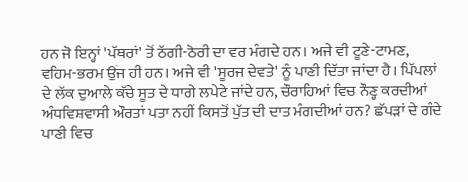ਹਨ ਜੋ ਇਨ੍ਹਾਂ 'ਪੱਥਰਾਂ' ਤੋਂ ਠੱਗੀ-ਠੋਰੀ ਦਾ ਵਰ ਮੰਗਦੇ ਹਨ। ਅਜੇ ਵੀ ਟੂਣੇ-ਟਾਮਣ, ਵਹਿਮ-ਭਰਮ ਉਂਜ ਹੀ ਹਨ। ਅਜੇ ਵੀ 'ਸੂਰਜ ਦੇਵਤੇ' ਨੂੰ ਪਾਣੀ ਦਿੱਤਾ ਜਾਂਦਾ ਹੈ। ਪਿੱਪਲਾਂ ਦੇ ਲੱਕ ਦੁਆਲੇ ਕੱਚੇ ਸੂਤ ਦੇ ਧਾਗੇ ਲਪੇਟੇ ਜਾਂਦੇ ਹਨ, ਚੌਰਾਹਿਆਂ ਵਿਚ ਨੌਣ੍ਹ ਕਰਦੀਆਂ ਅੰਧਵਿਸ਼ਵਾਸੀ ਔਰਤਾਂ ਪਤਾ ਨਹੀਂ ਕਿਸਤੋਂ ਪੁੱਤ ਦੀ ਦਾਤ ਮੰਗਦੀਆਂ ਹਨ? ਛੱਪੜਾਂ ਦੇ ਗੰਦੇ ਪਾਣੀ ਵਿਚ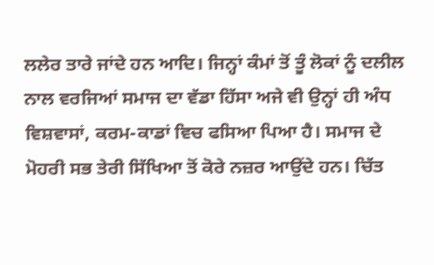ਲਲੇਰ ਤਾਰੇ ਜਾਂਦੇ ਹਨ ਆਦਿ। ਜਿਨ੍ਹਾਂ ਕੰਮਾਂ ਤੋਂ ਤੂੰ ਲੋਕਾਂ ਨੂੰ ਦਲੀਲ ਨਾਲ ਵਰਜਿਆਂ ਸਮਾਜ ਦਾ ਵੱਡਾ ਹਿੱਸਾ ਅਜੇ ਵੀ ਉਨ੍ਹਾਂ ਹੀ ਅੰਧ ਵਿਸ਼ਵਾਸਾਂ, ਕਰਮ-ਕਾਡਾਂ ਵਿਚ ਫਸਿਆ ਪਿਆ ਹੈ। ਸਮਾਜ ਦੇ ਮੋਹਰੀ ਸਭ ਤੇਰੀ ਸਿੱਖਿਆ ਤੋਂ ਕੋਰੇ ਨਜ਼ਰ ਆਉਂਦੇ ਹਨ। ਚਿੱਤ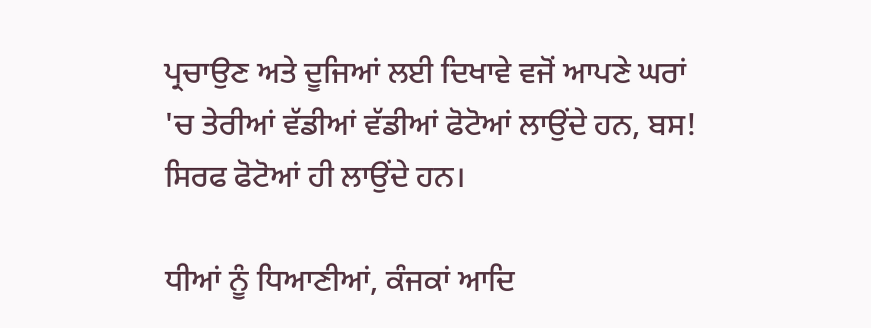ਪ੍ਰਚਾਉਣ ਅਤੇ ਦੂਜਿਆਂ ਲਈ ਦਿਖਾਵੇ ਵਜੋਂ ਆਪਣੇ ਘਰਾਂ 'ਚ ਤੇਰੀਆਂ ਵੱਡੀਆਂ ਵੱਡੀਆਂ ਫੋਟੋਆਂ ਲਾਉਂਦੇ ਹਨ, ਬਸ! ਸਿਰਫ ਫੋਟੋਆਂ ਹੀ ਲਾਉਂਦੇ ਹਨ।

ਧੀਆਂ ਨੂੰ ਧਿਆਣੀਆਂ, ਕੰਜਕਾਂ ਆਦਿ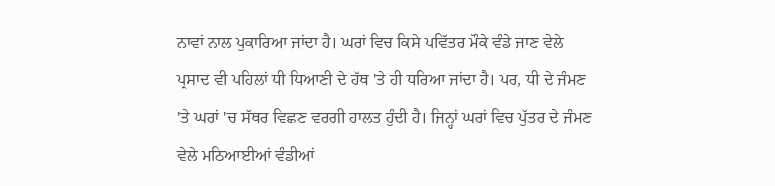ਨਾਵਾਂ ਨਾਲ ਪੁਕਾਰਿਆ ਜਾਂਦਾ ਹੈ। ਘਰਾਂ ਵਿਚ ਕਿਸੇ ਪਵਿੱਤਰ ਮੌਕੇ ਵੰਡੇ ਜਾਣ ਵੇਲੇ ਪ੍ਰਸਾਦ ਵੀ ਪਹਿਲਾਂ ਧੀ ਧਿਆਣੀ ਦੇ ਹੱਥ 'ਤੇ ਹੀ ਧਰਿਆ ਜਾਂਦਾ ਹੈ। ਪਰ, ਧੀ ਦੇ ਜੰਮਣ 'ਤੇ ਘਰਾਂ 'ਚ ਸੱਥਰ ਵਿਛਣ ਵਰਗੀ ਹਾਲਤ ਹੁੰਦੀ ਹੈ। ਜਿਨ੍ਹਾਂ ਘਰਾਂ ਵਿਚ ਪੁੱਤਰ ਦੇ ਜੰਮਣ ਵੇਲੇ ਮਠਿਆਈਆਂ ਵੰਡੀਆਂ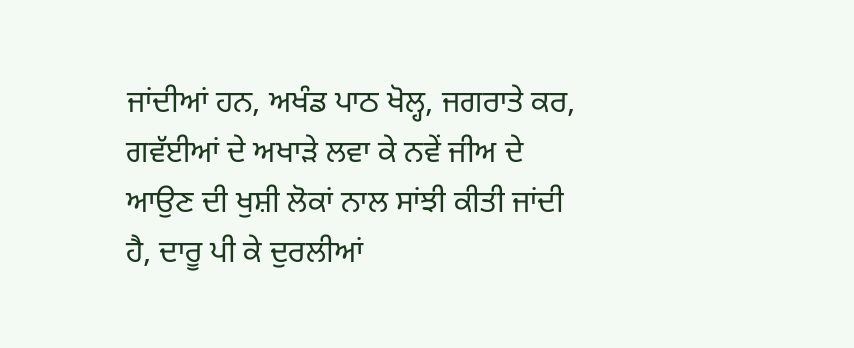ਜਾਂਦੀਆਂ ਹਨ, ਅਖੰਡ ਪਾਠ ਖੋਲ੍ਹ, ਜਗਰਾਤੇ ਕਰ, ਗਵੱਈਆਂ ਦੇ ਅਖਾੜੇ ਲਵਾ ਕੇ ਨਵੇਂ ਜੀਅ ਦੇ ਆਉਣ ਦੀ ਖੁਸ਼ੀ ਲੋਕਾਂ ਨਾਲ ਸਾਂਝੀ ਕੀਤੀ ਜਾਂਦੀ ਹੈ, ਦਾਰੂ ਪੀ ਕੇ ਦੁਰਲੀਆਂ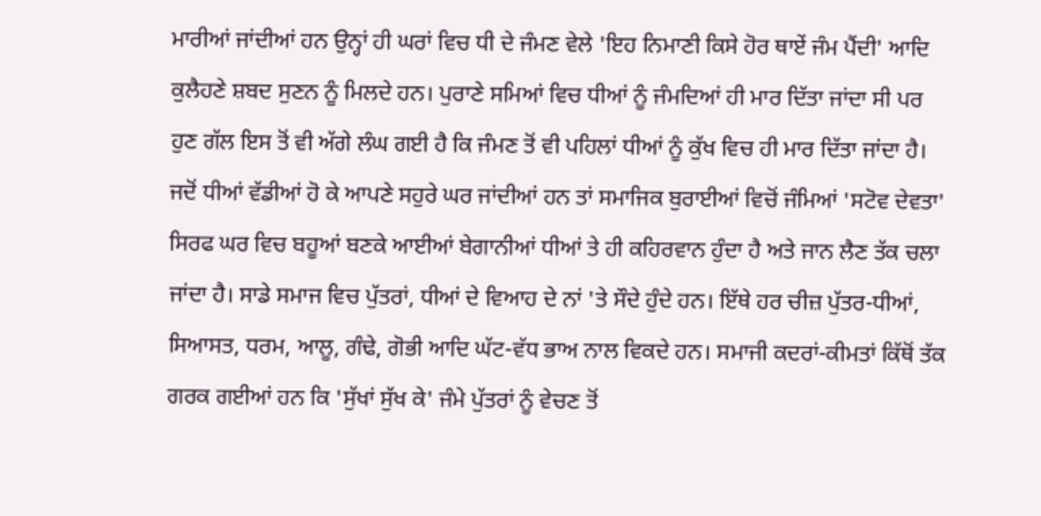ਮਾਰੀਆਂ ਜਾਂਦੀਆਂ ਹਨ ਉਨ੍ਹਾਂ ਹੀ ਘਰਾਂ ਵਿਚ ਧੀ ਦੇ ਜੰਮਣ ਵੇਲੇ 'ਇਹ ਨਿਮਾਣੀ ਕਿਸੇ ਹੋਰ ਥਾਏਂ ਜੰਮ ਪੈਂਦੀ' ਆਦਿ ਕੁਲੈਹਣੇ ਸ਼ਬਦ ਸੁਣਨ ਨੂੰ ਮਿਲਦੇ ਹਨ। ਪੁਰਾਣੇ ਸਮਿਆਂ ਵਿਚ ਧੀਆਂ ਨੂੰ ਜੰਮਦਿਆਂ ਹੀ ਮਾਰ ਦਿੱਤਾ ਜਾਂਦਾ ਸੀ ਪਰ ਹੁਣ ਗੱਲ ਇਸ ਤੋਂ ਵੀ ਅੱਗੇ ਲੰਘ ਗਈ ਹੈ ਕਿ ਜੰਮਣ ਤੋਂ ਵੀ ਪਹਿਲਾਂ ਧੀਆਂ ਨੂੰ ਕੁੱਖ ਵਿਚ ਹੀ ਮਾਰ ਦਿੱਤਾ ਜਾਂਦਾ ਹੈ। ਜਦੋਂ ਧੀਆਂ ਵੱਡੀਆਂ ਹੋ ਕੇ ਆਪਣੇ ਸਹੁਰੇ ਘਰ ਜਾਂਦੀਆਂ ਹਨ ਤਾਂ ਸਮਾਜਿਕ ਬੁਰਾਈਆਂ ਵਿਚੋਂ ਜੰਮਿਆਂ 'ਸਟੋਵ ਦੇਵਤਾ' ਸਿਰਫ ਘਰ ਵਿਚ ਬਹੂਆਂ ਬਣਕੇ ਆਈਆਂ ਬੇਗਾਨੀਆਂ ਧੀਆਂ ਤੇ ਹੀ ਕਹਿਰਵਾਨ ਹੁੰਦਾ ਹੈ ਅਤੇ ਜਾਨ ਲੈਣ ਤੱਕ ਚਲਾ ਜਾਂਦਾ ਹੈ। ਸਾਡੇ ਸਮਾਜ ਵਿਚ ਪੁੱਤਰਾਂ, ਧੀਆਂ ਦੇ ਵਿਆਹ ਦੇ ਨਾਂ 'ਤੇ ਸੌਦੇ ਹੁੰਦੇ ਹਨ। ਇੱਥੇ ਹਰ ਚੀਜ਼ ਪੁੱਤਰ-ਧੀਆਂ, ਸਿਆਸਤ, ਧਰਮ, ਆਲੂ, ਗੰਢੇ, ਗੋਭੀ ਆਦਿ ਘੱਟ-ਵੱਧ ਭਾਅ ਨਾਲ ਵਿਕਦੇ ਹਨ। ਸਮਾਜੀ ਕਦਰਾਂ-ਕੀਮਤਾਂ ਕਿੱਥੋਂ ਤੱਕ ਗਰਕ ਗਈਆਂ ਹਨ ਕਿ 'ਸੁੱਖਾਂ ਸੁੱਖ ਕੇ' ਜੰਮੇ ਪੁੱਤਰਾਂ ਨੂੰ ਵੇਚਣ ਤੋਂ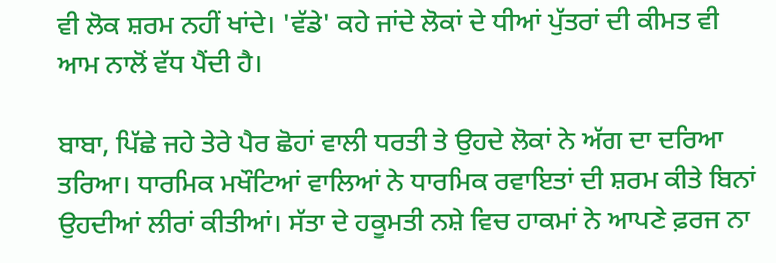ਵੀ ਲੋਕ ਸ਼ਰਮ ਨਹੀਂ ਖਾਂਦੇ। 'ਵੱਡੇ' ਕਹੇ ਜਾਂਦੇ ਲੋਕਾਂ ਦੇ ਧੀਆਂ ਪੁੱਤਰਾਂ ਦੀ ਕੀਮਤ ਵੀ ਆਮ ਨਾਲੋਂ ਵੱਧ ਪੈਂਦੀ ਹੈ।

ਬਾਬਾ, ਪਿੱਛੇ ਜਹੇ ਤੇਰੇ ਪੈਰ ਛੋਹਾਂ ਵਾਲੀ ਧਰਤੀ ਤੇ ਉਹਦੇ ਲੋਕਾਂ ਨੇ ਅੱਗ ਦਾ ਦਰਿਆ ਤਰਿਆ। ਧਾਰਮਿਕ ਮਖੌਟਿਆਂ ਵਾਲਿਆਂ ਨੇ ਧਾਰਮਿਕ ਰਵਾਇਤਾਂ ਦੀ ਸ਼ਰਮ ਕੀਤੇ ਬਿਨਾਂ ਉਹਦੀਆਂ ਲੀਰਾਂ ਕੀਤੀਆਂ। ਸੱਤਾ ਦੇ ਹਕੂਮਤੀ ਨਸ਼ੇ ਵਿਚ ਹਾਕਮਾਂ ਨੇ ਆਪਣੇ ਫ਼ਰਜ ਨਾ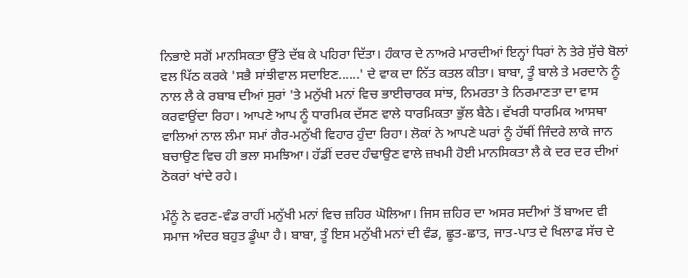ਨਿਭਾਏ ਸਗੋਂ ਮਾਨਸਿਕਤਾ ਉੱਤੇ ਦੱਬ ਕੇ ਪਹਿਰਾ ਦਿੱਤਾ। ਹੰਕਾਰ ਦੇ ਨਾਅਰੇ ਮਾਰਦੀਆਂ ਇਨ੍ਹਾਂ ਧਿਰਾਂ ਨੇ ਤੇਰੇ ਸੁੱਚੇ ਬੋਲਾਂ ਵਲ ਪਿੱਠ ਕਰਕੇ 'ਸਭੈ ਸਾਂਝੀਵਾਲ ਸਦਾਇਣ......' ਦੇ ਵਾਕ ਦਾ ਨਿੱਤ ਕਤਲ ਕੀਤਾ। ਬਾਬਾ, ਤੂੰ ਬਾਲੇ ਤੇ ਮਰਦਾਨੇ ਨੂੰ ਨਾਲ ਲੈ ਕੇ ਰਬਾਬ ਦੀਆਂ ਸੁਰਾਂ 'ਤੇ ਮਨੁੱਖੀ ਮਨਾਂ ਵਿਚ ਭਾਈਚਾਰਕ ਸਾਂਝ, ਨਿਮਰਤਾ ਤੇ ਨਿਰਮਾਣਤਾ ਦਾ ਵਾਸ ਕਰਵਾਉਂਦਾ ਰਿਹਾ। ਆਪਣੇ ਆਪ ਨੂੰ ਧਾਰਮਿਕ ਦੱਸਣ ਵਾਲੇ ਧਾਰਮਿਕਤਾ ਭੁੱਲ ਬੈਠੇ। ਵੱਖਰੀ ਧਾਰਮਿਕ ਆਸਥਾ ਵਾਲਿਆਂ ਨਾਲ ਲੰਮਾ ਸਮਾਂ ਗੈਰ-ਮਨੁੱਖੀ ਵਿਹਾਰ ਹੁੰਦਾ ਰਿਹਾ। ਲੋਕਾਂ ਨੇ ਆਪਣੇ ਘਰਾਂ ਨੂੰ ਹੱਥੀਂ ਜਿੰਦਰੇ ਲਾਕੇ ਜਾਨ ਬਚਾਉਣ ਵਿਚ ਹੀ ਭਲਾ ਸਮਝਿਆ। ਹੱਡੀਂ ਦਰਦ ਹੰਢਾਉਣ ਵਾਲੇ ਜ਼ਖਮੀ ਹੋਈ ਮਾਨਸਿਕਤਾ ਲੈ ਕੇ ਦਰ ਦਰ ਦੀਆਂ ਠੋਕਰਾਂ ਖਾਂਦੇ ਰਹੇ।

ਮੰਨੂੰ ਨੇ ਵਰਣ-ਵੰਡ ਰਾਹੀਂ ਮਨੁੱਖੀ ਮਨਾਂ ਵਿਚ ਜ਼ਹਿਰ ਘੋਲਿਆ। ਜਿਸ ਜ਼ਹਿਰ ਦਾ ਅਸਰ ਸਦੀਆਂ ਤੋਂ ਬਾਅਦ ਵੀ ਸਮਾਜ ਅੰਦਰ ਬਹੁਤ ਡੂੰਘਾ ਹੈ। ਬਾਬਾ, ਤੂੰ ਇਸ ਮਨੁੱਖੀ ਮਨਾਂ ਦੀ ਵੰਡ, ਛੂਤ-ਛਾਤ, ਜਾਤ-ਪਾਤ ਦੇ ਖਿਲਾਫ ਸੱਚ ਦੇ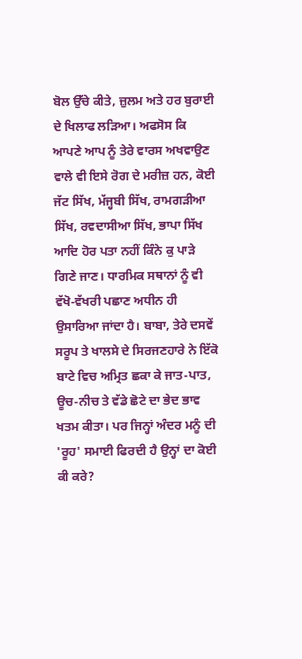ਬੋਲ ਉੱਚੇ ਕੀਤੇ, ਜ਼ੁਲਮ ਅਤੇ ਹਰ ਬੁਰਾਈ ਦੇ ਖਿਲਾਫ ਲੜਿਆ। ਅਫਸੋਸ ਕਿ ਆਪਣੇ ਆਪ ਨੂੰ ਤੇਰੇ ਵਾਰਸ ਅਖਵਾਉਣ ਵਾਲੇ ਵੀ ਇਸੇ ਰੋਗ ਦੇ ਮਰੀਜ਼ ਹਨ, ਕੋਈ ਜੱਟ ਸਿੱਖ, ਮੱਜ੍ਹਬੀ ਸਿੱਖ, ਰਾਮਗੜੀਆ ਸਿੱਖ, ਰਵਦਾਸੀਆ ਸਿੱਖ, ਭਾਪਾ ਸਿੱਖ ਆਦਿ ਹੋਰ ਪਤਾ ਨਹੀਂ ਕਿੰਨੇ ਕੁ ਪਾੜੇ ਗਿਣੇ ਜਾਣ। ਧਾਰਮਿਕ ਸਥਾਨਾਂ ਨੂੰ ਵੀ ਵੱਖੋ-ਵੱਖਰੀ ਪਛਾਣ ਅਧੀਨ ਹੀ ਉਸਾਰਿਆ ਜਾਂਦਾ ਹੈ। ਬਾਬਾ, ਤੇਰੇ ਦਸਵੇਂ ਸਰੂਪ ਤੇ ਖਾਲਸੇ ਦੇ ਸਿਰਜਣਹਾਰੇ ਨੇ ਇੱਕੋ ਬਾਟੇ ਵਿਚ ਅਮ੍ਰਿਤ ਛਕਾ ਕੇ ਜਾਤ-ਪਾਤ, ਊਚ-ਨੀਚ ਤੇ ਵੱਡੇ ਛੋਟੇ ਦਾ ਭੇਦ ਭਾਵ ਖਤਮ ਕੀਤਾ। ਪਰ ਜਿਨ੍ਹਾਂ ਅੰਦਰ ਮਨੂੰ ਦੀ 'ਰੂਹ' ਸਮਾਈ ਫਿਰਦੀ ਹੈ ਉਨ੍ਹਾਂ ਦਾ ਕੋਈ ਕੀ ਕਰੇ?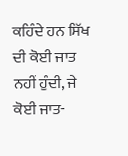ਕਹਿੰਦੇ ਹਨ ਸਿੱਖ ਦੀ ਕੋਈ ਜਾਤ ਨਹੀਂ ਹੁੰਦੀ, ਜੇ ਕੋਈ ਜਾਤ-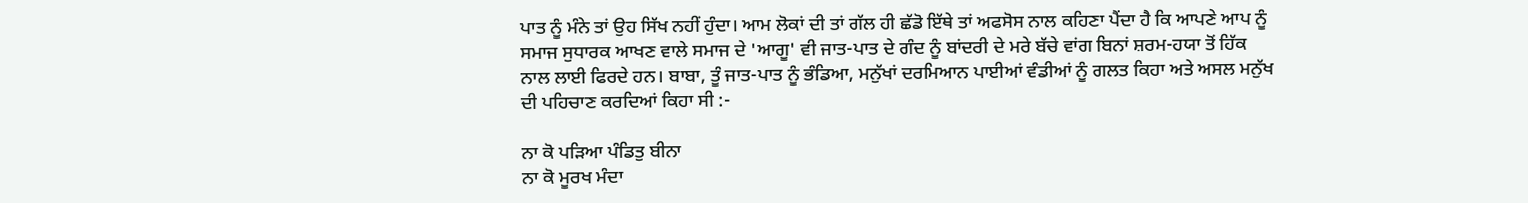ਪਾਤ ਨੂੰ ਮੰਨੇ ਤਾਂ ਉਹ ਸਿੱਖ ਨਹੀਂ ਹੁੰਦਾ। ਆਮ ਲੋਕਾਂ ਦੀ ਤਾਂ ਗੱਲ ਹੀ ਛੱਡੋ ਇੱਥੇ ਤਾਂ ਅਫਸੋਸ ਨਾਲ ਕਹਿਣਾ ਪੈਂਦਾ ਹੈ ਕਿ ਆਪਣੇ ਆਪ ਨੂੰ ਸਮਾਜ ਸੁਧਾਰਕ ਆਖਣ ਵਾਲੇ ਸਮਾਜ ਦੇ 'ਆਗੂ' ਵੀ ਜਾਤ-ਪਾਤ ਦੇ ਗੰਦ ਨੂੰ ਬਾਂਦਰੀ ਦੇ ਮਰੇ ਬੱਚੇ ਵਾਂਗ ਬਿਨਾਂ ਸ਼ਰਮ-ਹਯਾ ਤੋਂ ਹਿੱਕ ਨਾਲ ਲਾਈ ਫਿਰਦੇ ਹਨ। ਬਾਬਾ, ਤੂੰ ਜਾਤ-ਪਾਤ ਨੂੰ ਭੰਡਿਆ, ਮਨੁੱਖਾਂ ਦਰਮਿਆਨ ਪਾਈਆਂ ਵੰਡੀਆਂ ਨੂੰ ਗਲਤ ਕਿਹਾ ਅਤੇ ਅਸਲ ਮਨੁੱਖ ਦੀ ਪਹਿਚਾਣ ਕਰਦਿਆਂ ਕਿਹਾ ਸੀ :-

ਨਾ ਕੋ ਪੜਿਆ ਪੰਡਿਤੁ ਬੀਨਾ
ਨਾ ਕੋ ਮੂਰਖ ਮੰਦਾ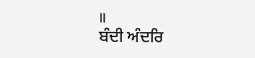॥
ਬੰਦੀ ਅੰਦਰਿ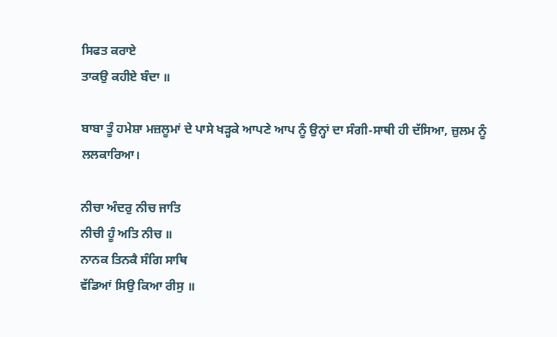ਸਿਫਤ ਕਰਾਏ
ਤਾਕਉ ਕਹੀਏ ਬੰਦਾ ॥

ਬਾਬਾ ਤੂੰ ਹਮੇਸ਼ਾ ਮਜ਼ਲੂਮਾਂ ਦੇ ਪਾਸੇ ਖੜ੍ਹਕੇ ਆਪਣੇ ਆਪ ਨੂੰ ਉਨ੍ਹਾਂ ਦਾ ਸੰਗੀ-ਸਾਥੀ ਹੀ ਦੱਸਿਆ, ਜ਼ੁਲਮ ਨੂੰ ਲਲਕਾਰਿਆ।

ਨੀਚਾ ਅੰਦਰੁ ਨੀਚ ਜਾਤਿ
ਨੀਚੀ ਹੂੰ ਅਤਿ ਨੀਚ ॥
ਨਾਨਕ ਤਿਨਕੈ ਸੰਗਿ ਸਾਥਿ
ਵੱਡਿਆਂ ਸਿਉ ਕਿਆ ਰੀਸੁ ॥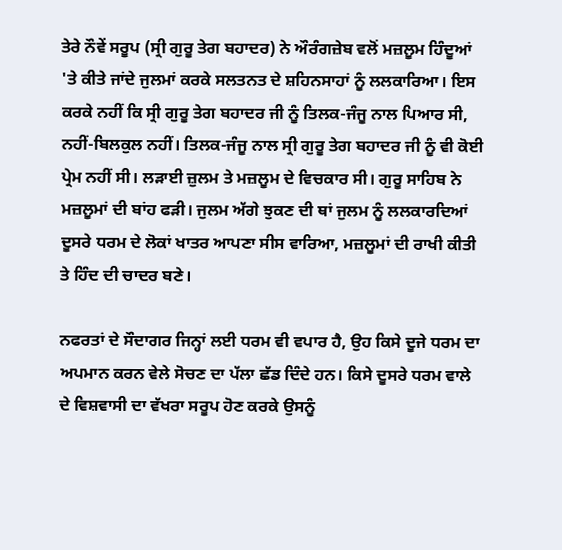ਤੇਰੇ ਨੌਵੇਂ ਸਰੂਪ (ਸ੍ਰੀ ਗੁਰੂ ਤੇਗ ਬਹਾਦਰ) ਨੇ ਔਰੰਗਜ਼ੇਬ ਵਲੋਂ ਮਜ਼ਲੂਮ ਹਿੰਦੂਆਂ 'ਤੇ ਕੀਤੇ ਜਾਂਦੇ ਜੁਲਮਾਂ ਕਰਕੇ ਸਲਤਨਤ ਦੇ ਸ਼ਹਿਨਸਾਹਾਂ ਨੂੰ ਲਲਕਾਰਿਆ। ਇਸ ਕਰਕੇ ਨਹੀਂ ਕਿ ਸ੍ਰੀ ਗੁਰੂ ਤੇਗ ਬਹਾਦਰ ਜੀ ਨੂੰ ਤਿਲਕ-ਜੰਜੂ ਨਾਲ ਪਿਆਰ ਸੀ, ਨਹੀਂ-ਬਿਲਕੁਲ ਨਹੀਂ। ਤਿਲਕ-ਜੰਜੂ ਨਾਲ ਸ੍ਰੀ ਗੁਰੂ ਤੇਗ ਬਹਾਦਰ ਜੀ ਨੂੰ ਵੀ ਕੋਈ ਪ੍ਰੇਮ ਨਹੀਂ ਸੀ। ਲੜਾਈ ਜ਼ੁਲਮ ਤੇ ਮਜ਼ਲੂਮ ਦੇ ਵਿਚਕਾਰ ਸੀ। ਗੁਰੂ ਸਾਹਿਬ ਨੇ ਮਜ਼ਲੂਮਾਂ ਦੀ ਬਾਂਹ ਫੜੀ। ਜੁਲਮ ਅੱਗੇ ਝੁਕਣ ਦੀ ਥਾਂ ਜੁਲਮ ਨੂੰ ਲਲਕਾਰਦਿਆਂ ਦੂਸਰੇ ਧਰਮ ਦੇ ਲੋਕਾਂ ਖਾਤਰ ਆਪਣਾ ਸੀਸ ਵਾਰਿਆ, ਮਜ਼ਲੂਮਾਂ ਦੀ ਰਾਖੀ ਕੀਤੀ ਤੇ ਹਿੰਦ ਦੀ ਚਾਦਰ ਬਣੇ।

ਨਫਰਤਾਂ ਦੇ ਸੌਦਾਗਰ ਜਿਨ੍ਹਾਂ ਲਈ ਧਰਮ ਵੀ ਵਪਾਰ ਹੈ, ਉਹ ਕਿਸੇ ਦੂਜੇ ਧਰਮ ਦਾ ਅਪਮਾਨ ਕਰਨ ਵੇਲੇ ਸੋਚਣ ਦਾ ਪੱਲਾ ਛੱਡ ਦਿੰਦੇ ਹਨ। ਕਿਸੇ ਦੂਸਰੇ ਧਰਮ ਵਾਲੇ ਦੇ ਵਿਸ਼ਵਾਸੀ ਦਾ ਵੱਖਰਾ ਸਰੂਪ ਹੋਣ ਕਰਕੇ ਉਸਨੂੰ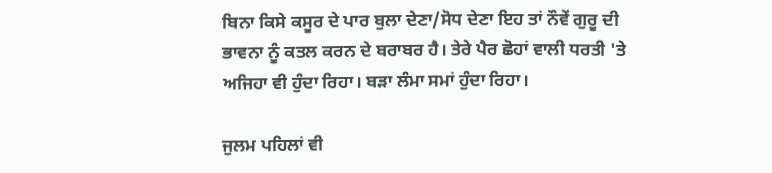ਬਿਨਾ ਕਿਸੇ ਕਸੂਰ ਦੇ ਪਾਰ ਬੁਲਾ ਦੇਣਾ/ਸੋਧ ਦੇਣਾ ਇਹ ਤਾਂ ਨੌਵੇਂ ਗੁਰੂ ਦੀ ਭਾਵਨਾ ਨੂੰ ਕਤਲ ਕਰਨ ਦੇ ਬਰਾਬਰ ਹੈ। ਤੇਰੇ ਪੈਰ ਛੋਹਾਂ ਵਾਲੀ ਧਰਤੀ 'ਤੇ ਅਜਿਹਾ ਵੀ ਹੁੰਦਾ ਰਿਹਾ। ਬੜਾ ਲੰਮਾ ਸਮਾਂ ਹੁੰਦਾ ਰਿਹਾ।

ਜੁਲਮ ਪਹਿਲਾਂ ਵੀ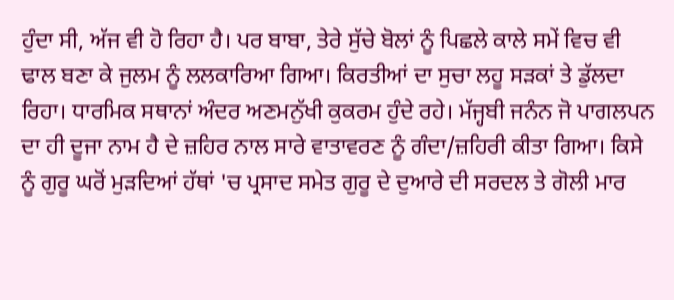ਹੁੰਦਾ ਸੀ, ਅੱਜ ਵੀ ਹੋ ਰਿਹਾ ਹੈ। ਪਰ ਬਾਬਾ, ਤੇਰੇ ਸੁੱਚੇ ਬੋਲਾਂ ਨੂੰ ਪਿਛਲੇ ਕਾਲੇ ਸਮੇਂ ਵਿਚ ਵੀ ਢਾਲ ਬਣਾ ਕੇ ਜੁਲਮ ਨੂੰ ਲਲਕਾਰਿਆ ਗਿਆ। ਕਿਰਤੀਆਂ ਦਾ ਸੁਚਾ ਲਹੂ ਸੜਕਾਂ ਤੇ ਡੁੱਲਦਾ ਰਿਹਾ। ਧਾਰਮਿਕ ਸਥਾਨਾਂ ਅੰਦਰ ਅਣਮਨੁੱਖੀ ਕੁਕਰਮ ਹੁੰਦੇ ਰਹੇ। ਮੱਜ੍ਹਬੀ ਜਨੰਨ ਜੋ ਪਾਗਲਪਨ ਦਾ ਹੀ ਦੂਜਾ ਨਾਮ ਹੈ ਦੇ ਜ਼ਹਿਰ ਨਾਲ ਸਾਰੇ ਵਾਤਾਵਰਣ ਨੂੰ ਗੰਦਾ/ਜ਼ਹਿਰੀ ਕੀਤਾ ਗਿਆ। ਕਿਸੇ ਨੂੰ ਗੁਰੂ ਘਰੋਂ ਮੁੜਦਿਆਂ ਹੱਥਾਂ 'ਚ ਪ੍ਰਸਾਦ ਸਮੇਤ ਗੁਰੂ ਦੇ ਦੁਆਰੇ ਦੀ ਸਰਦਲ ਤੇ ਗੋਲੀ ਮਾਰ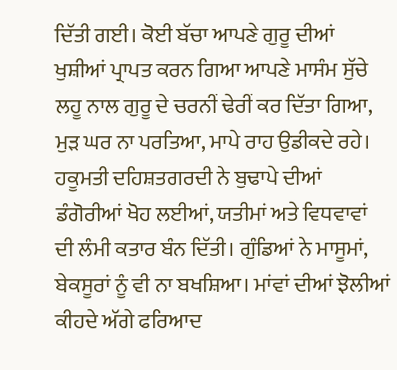ਦਿੱਤੀ ਗਈ। ਕੋਈ ਬੱਚਾ ਆਪਣੇ ਗੁਰੂ ਦੀਆਂ ਖੁਸ਼ੀਆਂ ਪ੍ਰਾਪਤ ਕਰਨ ਗਿਆ ਆਪਣੇ ਮਾਸੰਮ ਸੁੱਚੇ ਲਹੂ ਨਾਲ ਗੁਰੂ ਦੇ ਚਰਨੀਂ ਢੇਰੀਂ ਕਰ ਦਿੱਤਾ ਗਿਆ, ਮੁੜ ਘਰ ਨਾ ਪਰਤਿਆ, ਮਾਪੇ ਰਾਹ ਉਡੀਕਦੇ ਰਹੇ। ਹਕੂਮਤੀ ਦਹਿਸ਼ਤਗਰਦੀ ਨੇ ਬੁਢਾਪੇ ਦੀਆਂ ਡੰਗੋਰੀਆਂ ਖੋਹ ਲਈਆਂ, ਯਤੀਮਾਂ ਅਤੇ ਵਿਧਵਾਵਾਂ ਦੀ ਲੰਮੀ ਕਤਾਰ ਬੰਨ ਦਿੱਤੀ। ਗੁੰਡਿਆਂ ਨੇ ਮਾਸੂਮਾਂ, ਬੇਕਸੂਰਾਂ ਨੂੰ ਵੀ ਨਾ ਬਖਸ਼ਿਆ। ਮਾਂਵਾਂ ਦੀਆਂ ਝੋਲੀਆਂ ਕੀਹਦੇ ਅੱਗੇ ਫਰਿਆਦ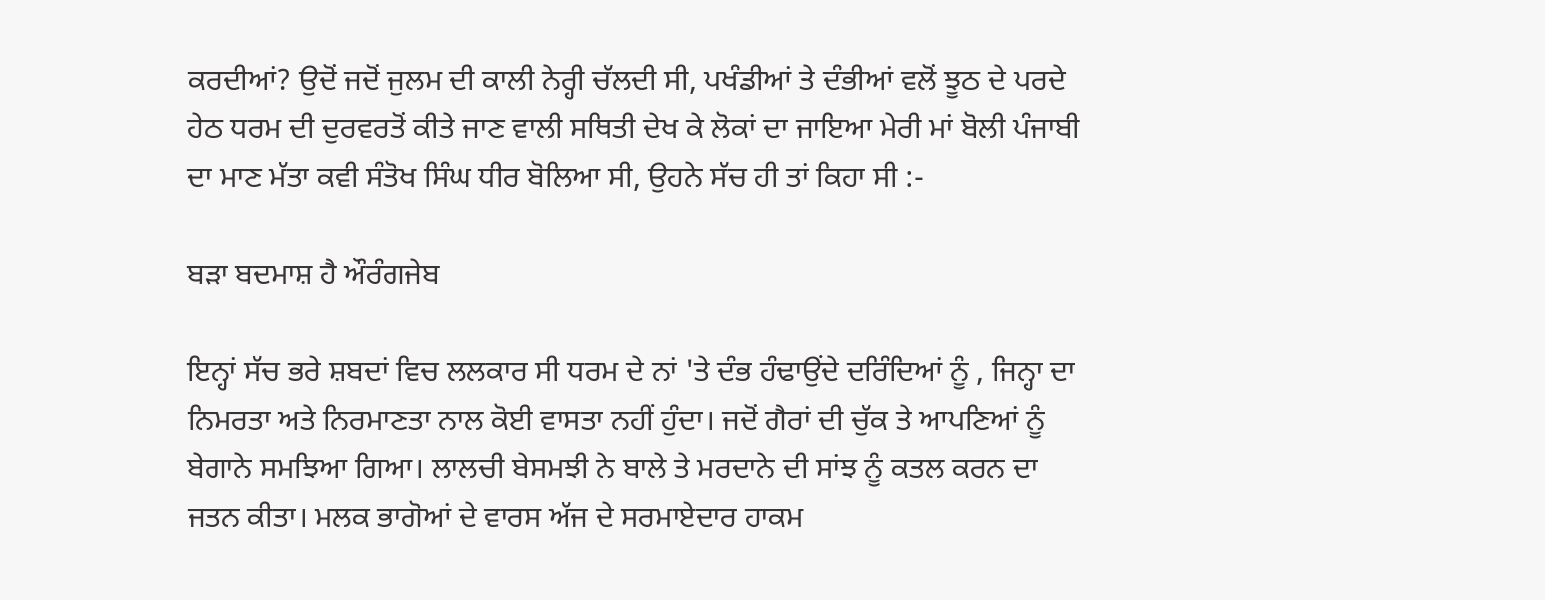ਕਰਦੀਆਂ? ਉਦੋਂ ਜਦੋਂ ਜੁਲਮ ਦੀ ਕਾਲੀ ਨੇਰ੍ਹੀ ਚੱਲਦੀ ਸੀ, ਪਖੰਡੀਆਂ ਤੇ ਦੰਭੀਆਂ ਵਲੋਂ ਝੂਠ ਦੇ ਪਰਦੇ ਹੇਠ ਧਰਮ ਦੀ ਦੁਰਵਰਤੋਂ ਕੀਤੇ ਜਾਣ ਵਾਲੀ ਸਥਿਤੀ ਦੇਖ ਕੇ ਲੋਕਾਂ ਦਾ ਜਾਇਆ ਮੇਰੀ ਮਾਂ ਬੋਲੀ ਪੰਜਾਬੀ ਦਾ ਮਾਣ ਮੱਤਾ ਕਵੀ ਸੰਤੋਖ ਸਿੰਘ ਧੀਰ ਬੋਲਿਆ ਸੀ, ਉਹਨੇ ਸੱਚ ਹੀ ਤਾਂ ਕਿਹਾ ਸੀ :-

ਬੜਾ ਬਦਮਾਸ਼ ਹੈ ਔਰੰਗਜੇਬ

ਇਨ੍ਹਾਂ ਸੱਚ ਭਰੇ ਸ਼ਬਦਾਂ ਵਿਚ ਲਲਕਾਰ ਸੀ ਧਰਮ ਦੇ ਨਾਂ 'ਤੇ ਦੰਭ ਹੰਢਾਉਂਦੇ ਦਰਿੰਦਿਆਂ ਨੂੰ , ਜਿਨ੍ਹਾ ਦਾ ਨਿਮਰਤਾ ਅਤੇ ਨਿਰਮਾਣਤਾ ਨਾਲ ਕੋਈ ਵਾਸਤਾ ਨਹੀਂ ਹੁੰਦਾ। ਜਦੋਂ ਗੈਰਾਂ ਦੀ ਚੁੱਕ ਤੇ ਆਪਣਿਆਂ ਨੂੰ ਬੇਗਾਨੇ ਸਮਝਿਆ ਗਿਆ। ਲਾਲਚੀ ਬੇਸਮਝੀ ਨੇ ਬਾਲੇ ਤੇ ਮਰਦਾਨੇ ਦੀ ਸਾਂਝ ਨੂੰ ਕਤਲ ਕਰਨ ਦਾ ਜਤਨ ਕੀਤਾ। ਮਲਕ ਭਾਗੋਆਂ ਦੇ ਵਾਰਸ ਅੱਜ ਦੇ ਸਰਮਾਏਦਾਰ ਹਾਕਮ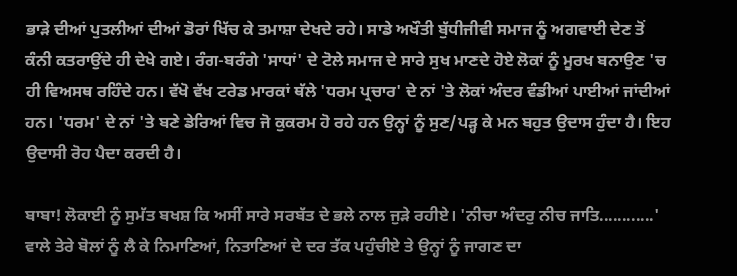ਭਾੜੇ ਦੀਆਂ ਪੁਤਲੀਆਂ ਦੀਆਂ ਡੋਰਾਂ ਖਿੱਚ ਕੇ ਤਮਾਸ਼ਾ ਦੇਖਦੇ ਰਹੇ। ਸਾਡੇ ਅਖੌਤੀ ਬੁੱਧੀਜੀਵੀ ਸਮਾਜ ਨੂੰ ਅਗਵਾਈ ਦੇਣ ਤੋਂ ਕੰਨੀ ਕਤਰਾਉਂਦੇ ਹੀ ਦੇਖੇ ਗਏ। ਰੰਗ-ਬਰੰਗੇ 'ਸਾਧਾਂ' ਦੇ ਟੋਲੇ ਸਮਾਜ ਦੇ ਸਾਰੇ ਸੁਖ ਮਾਣਦੇ ਹੋਏ ਲੋਕਾਂ ਨੂੰ ਮੂਰਖ ਬਨਾਉਣ 'ਚ ਹੀ ਵਿਅਸਥ ਰਹਿੰਦੇ ਹਨ। ਵੱਖੋ ਵੱਖ ਟਰੇਡ ਮਾਰਕਾਂ ਥੱਲੇ 'ਧਰਮ ਪ੍ਰਚਾਰ' ਦੇ ਨਾਂ 'ਤੇ ਲੋਕਾਂ ਅੰਦਰ ਵੰਡੀਆਂ ਪਾਈਆਂ ਜਾਂਦੀਆਂ ਹਨ। 'ਧਰਮ' ਦੇ ਨਾਂ 'ਤੇ ਬਣੇ ਡੇਰਿਆਂ ਵਿਚ ਜੋ ਕੁਕਰਮ ਹੋ ਰਹੇ ਹਨ ਉਨ੍ਹਾਂ ਨੂੰ ਸੁਣ/ਪੜ੍ਹ ਕੇ ਮਨ ਬਹੁਤ ਉਦਾਸ ਹੁੰਦਾ ਹੈ। ਇਹ ਉਦਾਸੀ ਰੋਹ ਪੈਦਾ ਕਰਦੀ ਹੈ।

ਬਾਬਾ! ਲੋਕਾਈ ਨੂੰ ਸੁਮੱਤ ਬਖਸ਼ ਕਿ ਅਸੀਂ ਸਾਰੇ ਸਰਬੱਤ ਦੇ ਭਲੇ ਨਾਲ ਜੁੜੇ ਰਹੀਏ। 'ਨੀਚਾ ਅੰਦਰੁ ਨੀਚ ਜਾਤਿ............' ਵਾਲੇ ਤੇਰੇ ਬੋਲਾਂ ਨੂੰ ਲੈ ਕੇ ਨਿਮਾਣਿਆਂ, ਨਿਤਾਣਿਆਂ ਦੇ ਦਰ ਤੱਕ ਪਹੁੰਚੀਏ ਤੇ ਉਨ੍ਹਾਂ ਨੂੰ ਜਾਗਣ ਦਾ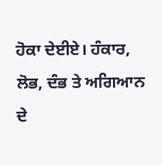ਹੋਕਾ ਦੇਈਏ। ਹੰਕਾਰ, ਲੋਭ, ਦੰਭ ਤੇ ਅਗਿਆਨ ਦੇ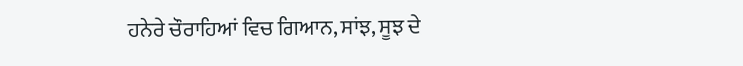ਹਨੇਰੇ ਚੌਰਾਹਿਆਂ ਵਿਚ ਗਿਆਨ, ਸਾਂਝ, ਸੂਝ ਦੇ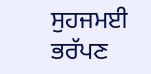ਸੁਹਜਮਈ ਭਰੱਪਣ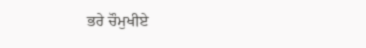ਭਰੇ ਚੌਮੁਖੀਏ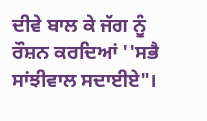ਦੀਵੇ ਬਾਲ ਕੇ ਜੱਗ ਨੂੰ ਰੌਸ਼ਨ ਕਰਦਿਆਂ ''ਸਭੈ ਸਾਂਝੀਵਾਲ ਸਦਾਈਏ"।